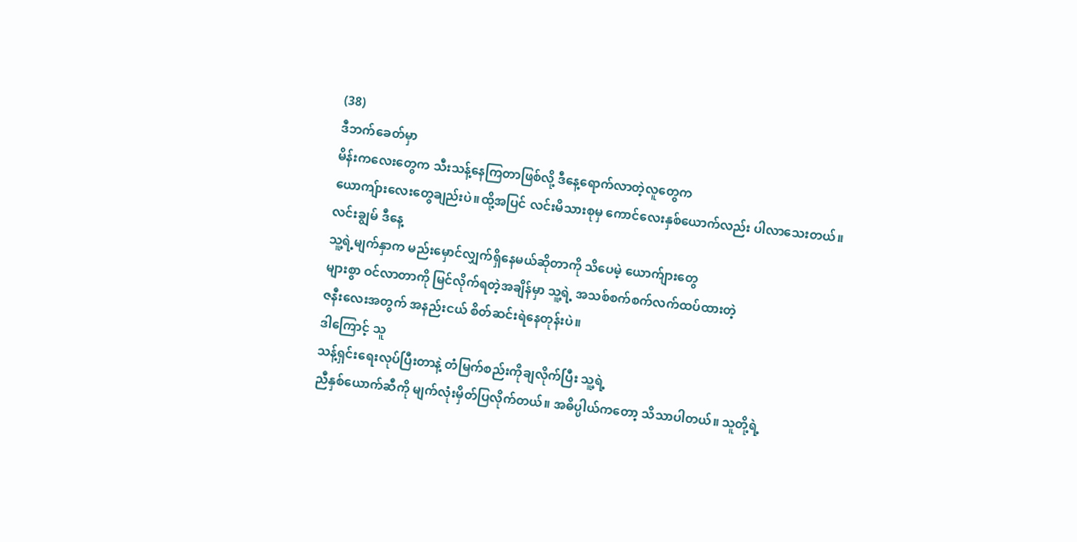(38)
ဒီဘက်ခေတ်မှာ
မိန်းကလေးတွေက သီးသန့်နေကြတာဖြစ်လို့ ဒီနေ့ရောက်လာတဲ့လူတွေက
ယောကျ်ားလေးတွေချည်းပဲ။ထို့အပြင် လင်းမိသားစုမှ ကောင်လေးနှစ်ယောက်လည်း ပါလာသေးတယ်။
လင်းချွမ် ဒီနေ့
သူ့ရဲ့မျက်နှာက မည်းမှောင်လျှက်ရှိနေမယ်ဆိုတာကို သိပေမဲ့ ယောက်ျားတွေ
များစွာ ဝင်လာတာကို မြင်လိုက်ရတဲ့အချိန်မှာ သူ့ရဲ့ အသစ်စက်စက်လက်ထပ်ထားတဲ့
ဇနီးလေးအတွက် အနည်းငယ် စိတ်ဆင်းရဲနေတုန်းပဲ။
ဒါကြောင့် သူ
သန့်ရှင်းရေးလုပ်ပြီးတာနဲ့ တံမြက်စည်းကိုချလိုက်ပြီး သူ့ရဲ့
ညီနှစ်ယောက်ဆီကို မျက်လုံးမှိတ်ပြလိုက်တယ်။ အဓိပ္ပါယ်ကတော့ သိသာပါတယ်။ သူတို့ရဲ့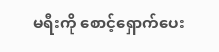မရီးကို စောင့်ရှောက်ပေး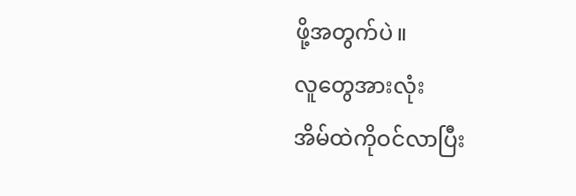ဖို့အတွက်ပဲ။
လူတွေအားလုံး
အိမ်ထဲကိုဝင်လာပြီး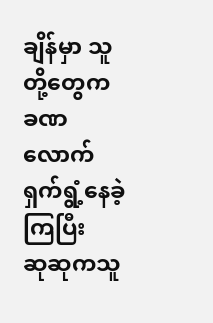ချိန်မှာ သူတို့တွေက ခဏလောက် ရှက်ရွံ့နေခဲ့ကြပြီး
ဆုဆုကသူ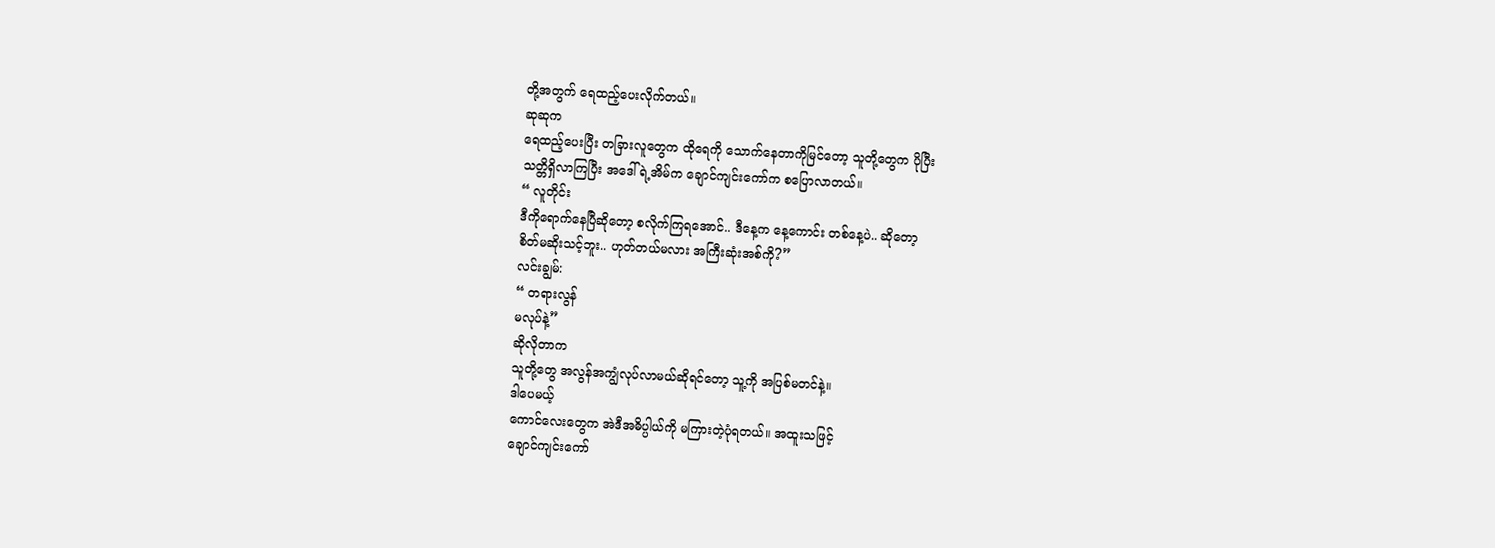တို့အတွက် ရေထည့်ပေးလိုက်တယ်။
ဆုဆုက
ရေထည့်ပေးပြီး တခြားလူတွေက ထိုရေကို သောက်နေတာကိုမြင်တော့ သူတို့တွေက ပိုပြီး
သတ္တိရှိလာကြပြီး အဒေါ်ရဲ့အိမ်က ချောင်ကျင်းကော်က စပြောလာတယ်။
“ လူတိုင်း
ဒီကိုရောက်နေပြီဆိုတော့ စလိုက်ကြရအောင်.. ဒီနေ့က နေ့ကောင်း တစ်နေ့ပဲ.. ဆိုတော့
စိတ်မဆိုးသင့်ဘူး.. ဟုတ်တယ်မလား အကြီးဆုံးအစ်ကို?”
လင်းချွမ်:
“ တရားလွန်
မလုပ်နဲ့”
ဆိုလိုတာက
သူတို့တွေ အလွန်အကျွံလုပ်လာမယ်ဆိုရင်တော့ သူ့ကို အပြစ်မတင်နဲ့။
ဒါပေမယ့်
ကောင်လေးတွေက အဲဒီအဓိပ္ပါယ်ကို မကြားတဲ့ပုံရတယ်။ အထူးသဖြင့်
ချောင်ကျင်းကော်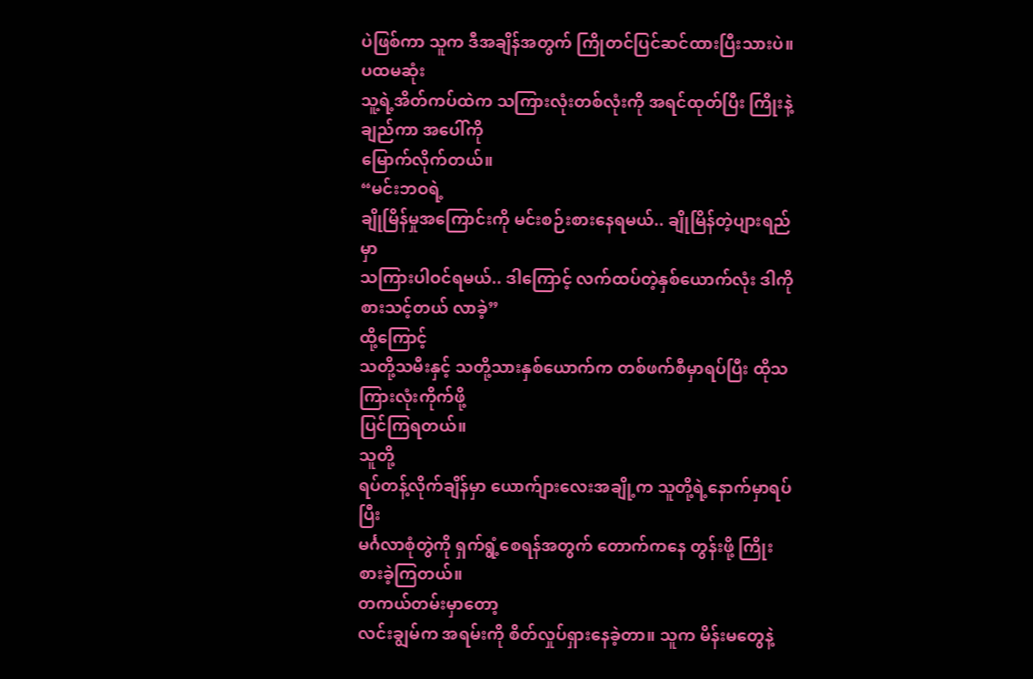ပဲဖြစ်ကာ သူက ဒီအချိန်အတွက် ကြိုတင်ပြင်ဆင်ထားပြီးသားပဲ။
ပထမဆုံး
သူ့ရဲ့အိတ်ကပ်ထဲက သကြားလုံးတစ်လုံးကို အရင်ထုတ်ပြီး ကြိုးနဲ့ချည်ကာ အပေါ်ကို
မြောက်လိုက်တယ်။
“မင်းဘဝရဲ့
ချိုမြိန်မှုအကြောင်းကို မင်းစဉ်းစားနေရမယ်.. ချိုမြိန်တဲ့ပျားရည်မှာ
သကြားပါဝင်ရမယ်.. ဒါကြောင့် လက်ထပ်တဲ့နှစ်ယောက်လုံး ဒါကိုစားသင့်တယ် လာခဲ့”
ထို့ကြောင့်
သတို့သမီးနှင့် သတို့သားနှစ်ယောက်က တစ်ဖက်စီမှာရပ်ပြီး ထိုသကြားလုံးကိုက်ဖို့
ပြင်ကြရတယ်။
သူတို့
ရပ်တန့်လိုက်ချိန်မှာ ယောက်ျားလေးအချို့က သူတို့ရဲ့နောက်မှာရပ်ပြီး
မင်္ဂလာစုံတွဲကို ရှက်ရွံ့စေရန်အတွက် တောက်ကနေ တွန်းဖို့ ကြိုးစားခဲ့ကြတယ်။
တကယ်တမ်းမှာတော့
လင်းချွမ်က အရမ်းကို စိတ်လှုပ်ရှားနေခဲ့တာ။ သူက မိန်းမတွေနဲ့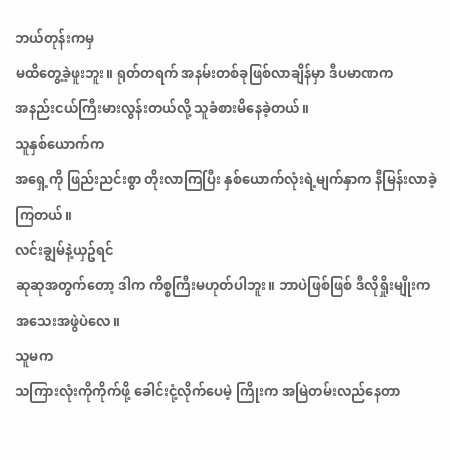ဘယ်တုန်းကမှ
မထိတွေ့ခဲ့ဖူးဘူး။ ရုတ်တရက် အနမ်းတစ်ခုဖြစ်လာချိန်မှာ ဒီပမာဏက
အနည်းငယ်ကြီးမားလွန်းတယ်လို့ သူခံစားမိနေခဲ့တယ်။
သူနှစ်ယောက်က
အရှေ့ကို ဖြည်းညင်းစွာ တိုးလာကြပြီး နှစ်ယောက်လုံးရဲ့မျက်နှာက နီမြန်းလာခဲ့ကြတယ်။
လင်းချွမ်နဲ့ယှဥ်ရင်
ဆုဆုအတွက်တော့ ဒါက ကိစ္စကြီးမဟုတ်ပါဘူး။ ဘာပဲဖြစ်ဖြစ် ဒီလိုရှိုးမျိုးက
အသေးအဖွဲပဲလေ။
သူမက
သကြားလုံးကိုကိုက်ဖို့ ခေါင်းငုံ့လိုက်ပေမဲ့ ကြိုးက အမြဲတမ်းလည်နေတာ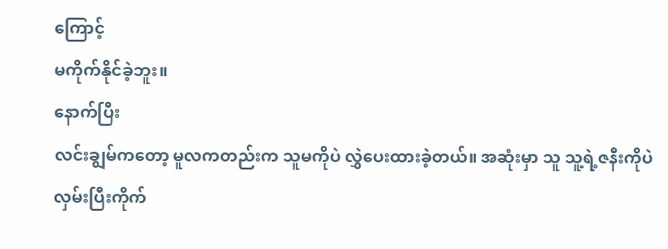ကြောင့်
မကိုက်နိုင်ခဲ့ဘူး။
နောက်ပြီး
လင်းချွမ်ကတော့ မူလကတည်းက သူမကိုပဲ လွှဲပေးထားခဲ့တယ်။ အဆုံးမှာ သူ သူ့ရဲ့ဇနီးကိုပဲ
လှမ်းပြီးကိုက်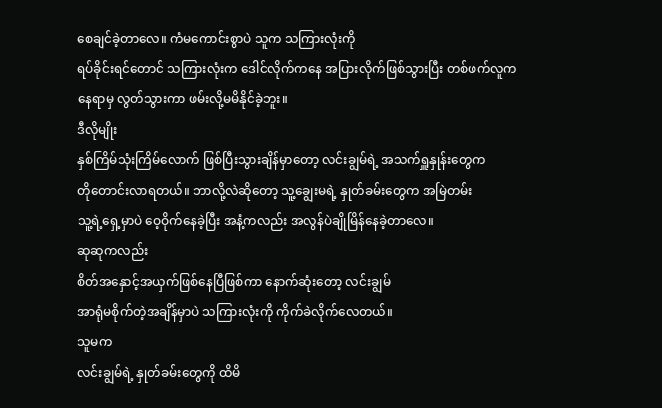စေချင်ခဲ့တာလေ။ ကံမကောင်းစွာပဲ သူက သကြားလုံးကို
ရပ်ခိုင်းရင်တောင် သကြားလုံးက ဒေါင်လိုက်ကနေ အပြားလိုက်ဖြစ်သွားပြီး တစ်ဖက်လူက
နေရာမှ လွတ်သွားကာ ဖမ်းလို့မမိနိုင်ခဲ့ဘူး။
ဒီလိုမျိုး
နှစ်ကြိမ်သုံးကြိမ်လောက် ဖြစ်ပြီးသွားချိန်မှာတော့ လင်းချွမ်ရဲ့ အသက်ရှူနှုန်းတွေက
တိုတောင်းလာရတယ်။ ဘာလို့လဲဆိုတော့ သူ့ချွေးမရဲ့ နှုတ်ခမ်းတွေက အမြဲတမ်း
သူ့ရဲ့ရှေ့မှာပဲ ဝေ့ဝိုက်နေခဲ့ပြီး အနံ့ကလည်း အလွန်ပဲချိုမြိန်နေခဲ့တာလေ။
ဆုဆုကလည်း
စိတ်အနှောင့်အယှက်ဖြစ်နေပြီဖြစ်ကာ နောက်ဆုံးတော့ လင်းချွမ်
အာရုံမစိုက်တဲ့အချိန်မှာပဲ သကြားလုံးကို ကိုက်ခဲလိုက်လေတယ်။
သူမက
လင်းချွမ်ရဲ့ နှုတ်ခမ်းတွေကို ထိမိ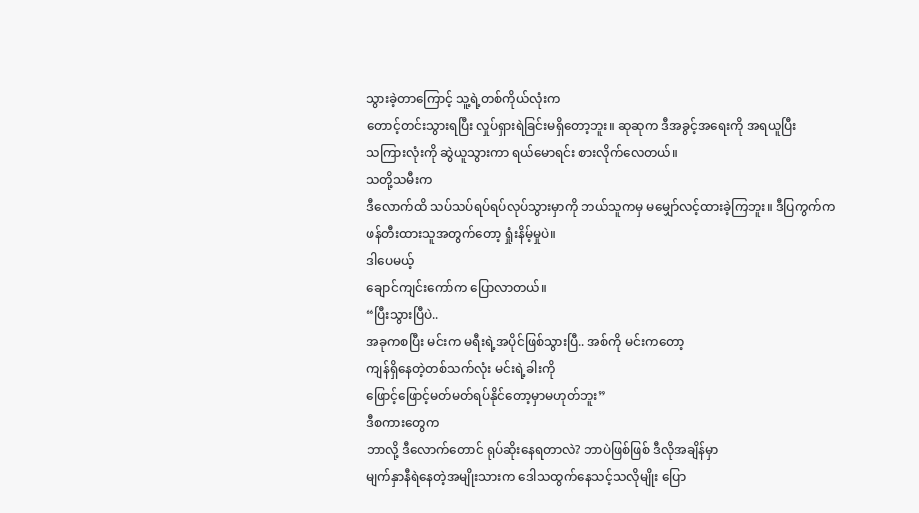သွားခဲ့တာကြောင့် သူ့ရဲ့တစ်ကိုယ်လုံးက
တောင့်တင်းသွားရပြီး လှုပ်ရှားရဲခြင်းမရှိတော့ဘူး။ ဆုဆုက ဒီအခွင့်အရေးကို အရယူပြီး
သကြားလုံးကို ဆွဲယူသွားကာ ရယ်မောရင်း စားလိုက်လေတယ်။
သတို့သမီးက
ဒီလောက်ထိ သပ်သပ်ရပ်ရပ်လုပ်သွားမှာကို ဘယ်သူကမှ မမျှော်လင့်ထားခဲ့ကြဘူး။ ဒီပြကွက်က
ဖန်တီးထားသူအတွက်တော့ ရှုံးနိမ့်မှုပဲ။
ဒါပေမယ့်
ချောင်ကျင်းကော်က ပြောလာတယ်။
“ပြီးသွားပြီပဲ..
အခုကစပြီး မင်းက မရီးရဲ့အပိုင်ဖြစ်သွားပြီ.. အစ်ကို မင်းကတော့
ကျန်ရှိနေတဲ့တစ်သက်လုံး မင်းရဲ့ခါးကို
ဖြောင့်ဖြောင့်မတ်မတ်ရပ်နိုင်တော့မှာမဟုတ်ဘူး”
ဒီစကားတွေက
ဘာလို့ ဒီလောက်တောင် ရုပ်ဆိုးနေရတာလဲ? ဘာပဲဖြစ်ဖြစ် ဒီလိုအချိန်မှာ
မျက်နှာနီရဲနေတဲ့အမျိုးသားက ဒေါသထွက်နေသင့်သလိုမျိုး ပြော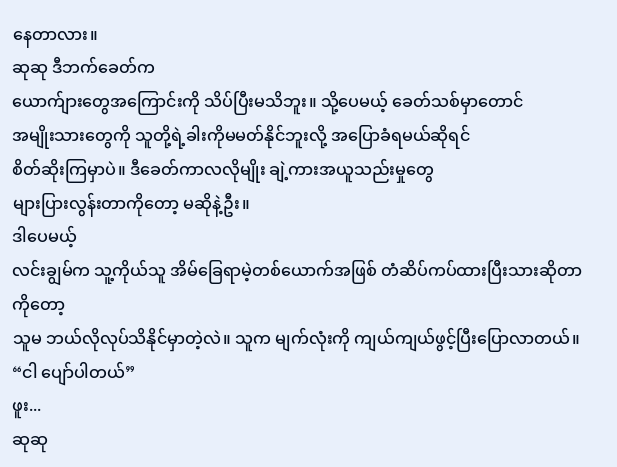နေတာလား။
ဆုဆု ဒီဘက်ခေတ်က
ယောက်ျားတွေအကြောင်းကို သိပ်ပြီးမသိဘူး။ သို့ပေမယ့် ခေတ်သစ်မှာတောင်
အမျိုးသားတွေကို သူတို့ရဲ့ခါးကိုမမတ်နိုင်ဘူးလို့ အပြောခံရမယ်ဆိုရင်
စိတ်ဆိုးကြမှာပဲ။ ဒီခေတ်ကာလလိုမျိုး ချဲ့ကားအယူသည်းမှုတွေ
များပြားလွန်းတာကိုတော့ မဆိုနဲ့ဦး။
ဒါပေမယ့်
လင်းချွမ်က သူ့ကိုယ်သူ အိမ်ခြေရာမဲ့တစ်ယောက်အဖြစ် တံဆိပ်ကပ်ထားပြီးသားဆိုတာကိုတော့
သူမ ဘယ်လိုလုပ်သိနိုင်မှာတဲ့လဲ။ သူက မျက်လုံးကို ကျယ်ကျယ်ဖွင့်ပြီးပြောလာတယ်။
“ငါ ပျော်ပါတယ်”
ဖူး...
ဆုဆု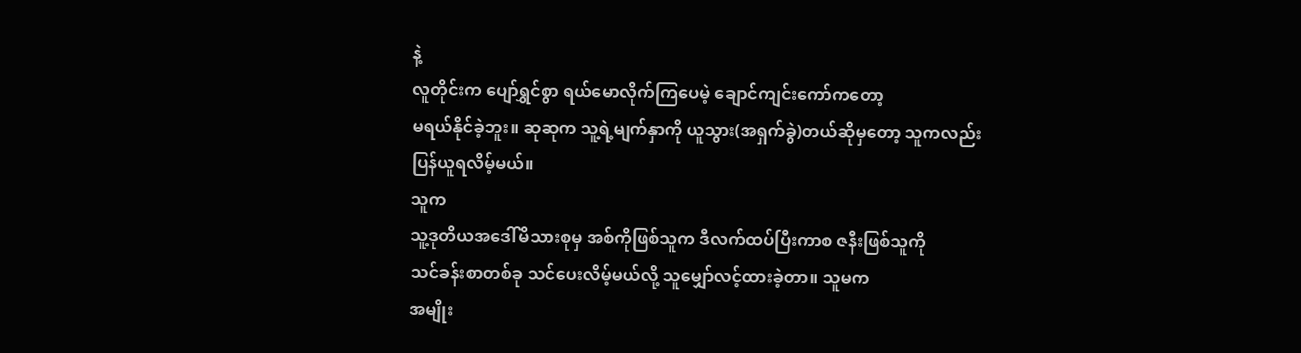နဲ့
လူတိုင်းက ပျော်ရွှင်စွာ ရယ်မောလိုက်ကြပေမဲ့ ချောင်ကျင်းကော်ကတော့
မရယ်နိုင်ခဲ့ဘူး။ ဆုဆုက သူ့ရဲ့မျက်နှာကို ယူသွား(အရှက်ခွဲ)တယ်ဆိုမှတော့ သူကလည်း
ပြန်ယူရလိမ့်မယ်။
သူက
သူ့ဒုတိယအဒေါ်မိသားစုမှ အစ်ကိုဖြစ်သူက ဒီလက်ထပ်ပြီးကာစ ဇနီးဖြစ်သူကို
သင်ခန်းစာတစ်ခု သင်ပေးလိမ့်မယ်လို့ သူမျှော်လင့်ထားခဲ့တာ။ သူမက
အမျိုး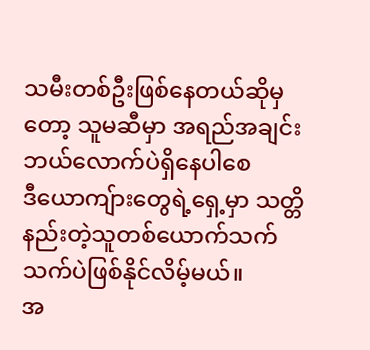သမီးတစ်ဦးဖြစ်နေတယ်ဆိုမှတော့ သူမဆီမှာ အရည်အချင်း ဘယ်လောက်ပဲရှိနေပါစေ
ဒီယောကျ်ားတွေရဲ့ရှေ့မှာ သတ္တိနည်းတဲ့သူတစ်ယောက်သက်သက်ပဲဖြစ်နိုင်လိမ့်မယ်။
အ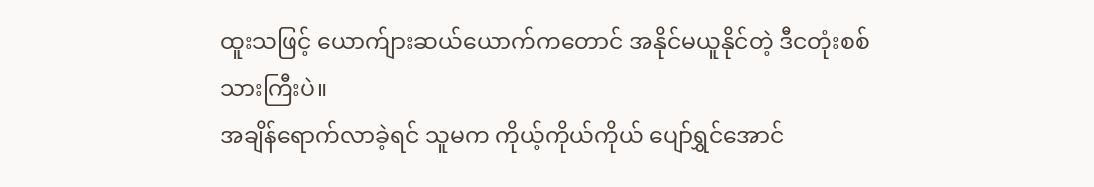ထူးသဖြင့် ယောက်ျားဆယ်ယောက်ကတောင် အနိုင်မယူနိုင်တဲ့ ဒီငတုံးစစ်သားကြီးပဲ။
အချိန်ရောက်လာခဲ့ရင် သူမက ကိုယ့်ကိုယ်ကိုယ် ပျော်ရွှင်အောင်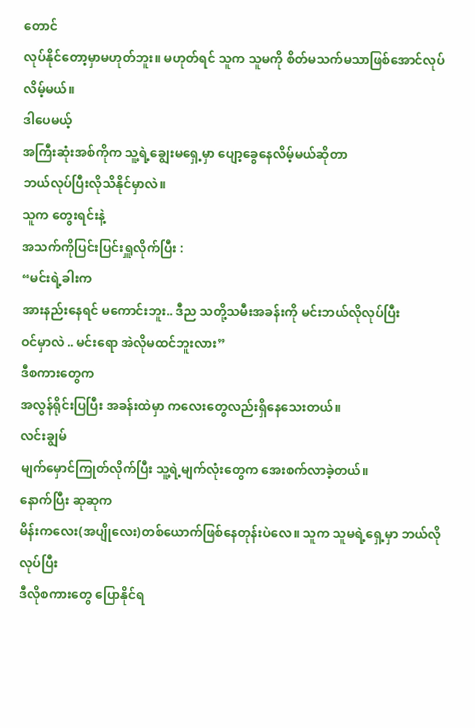တောင်
လုပ်နိုင်တော့မှာမဟုတ်ဘူး။ မဟုတ်ရင် သူက သူမကို စိတ်မသက်မသာဖြစ်အောင်လုပ်လိမ့်မယ်။
ဒါပေမယ့်
အကြီးဆုံးအစ်ကိုက သူ့ရဲ့ချွေးမရှေ့မှာ ပျော့ခွေနေလိမ့်မယ်ဆိုတာ
ဘယ်လုပ်ပြီးလိုသိနိုင်မှာလဲ။
သူက တွေးရင်းနဲ့
အသက်ကိုပြင်းပြင်းရှူလိုက်ပြီး :
“မင်းရဲ့ခါးက
အားနည်းနေရင် မကောင်းဘူး.. ဒီည သတို့သမီးအခန်းကို မင်းဘယ်လိုလုပ်ပြီး
ဝင်မှာလဲ .. မင်းရော အဲလိုမထင်ဘူးလား”
ဒီစကားတွေက
အလွန်ရိုင်းပြပြီး အခန်းထဲမှာ ကလေးတွေလည်းရှိနေသေးတယ်။
လင်းချွမ်
မျက်မှောင်ကြုတ်လိုက်ပြီး သူ့ရဲ့မျက်လုံးတွေက အေးစက်လာခဲ့တယ်။
နောက်ပြီး ဆုဆုက
မိန်းကလေး(အပျိုလေး)တစ်ယောက်ဖြစ်နေတုန်းပဲလေ။ သူက သူမရဲ့ရှေ့မှာ ဘယ်လိုလုပ်ပြီး
ဒီလိုစကားတွေ ပြောနိုင်ရ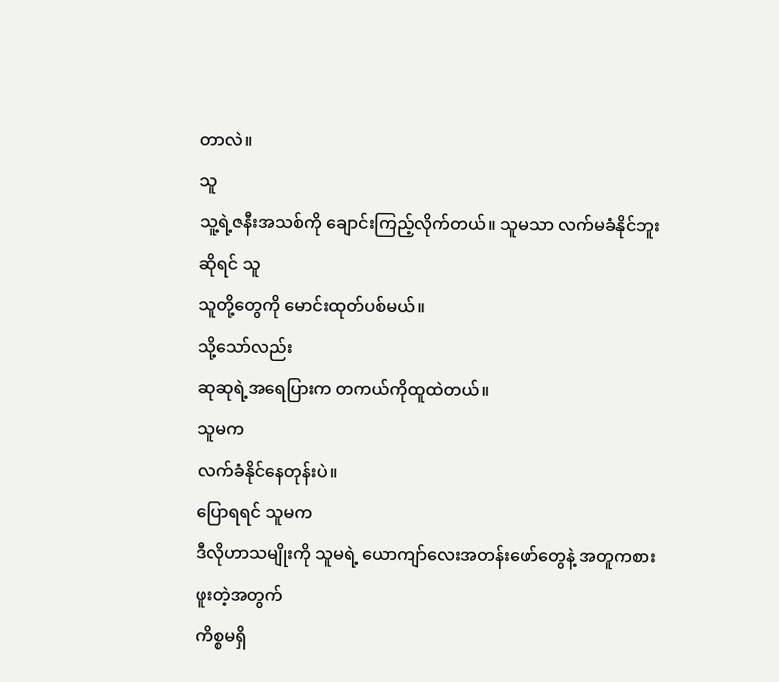တာလဲ။
သူ
သူ့ရဲ့ဇနီးအသစ်ကို ချောင်းကြည့်လိုက်တယ်။ သူမသာ လက်မခံနိုင်ဘူးဆိုရင် သူ
သူတို့တွေကို မောင်းထုတ်ပစ်မယ်။
သို့သော်လည်း
ဆုဆုရဲ့အရေပြားက တကယ်ကိုထူထဲတယ်။
သူမက
လက်ခံနိုင်နေတုန်းပဲ။
ပြောရရင် သူမက
ဒီလိုဟာသမျိုးကို သူမရဲ့ ယောကျာ်လေးအတန်းဖော်တွေနဲ့ အတူကစားဖူးတဲ့အတွက်
ကိစ္စမရှိ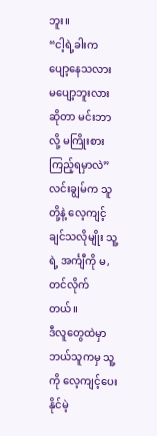ဘူး။
“ငါ့ရဲ့ခါးက
ပျော့နေသလား မပျော့ဘူးလားဆိုတာ မင်းဘာလို့ မကြိုးစားကြည့်ရမှာလဲ”
လင်းချွမ်က သူတို့နဲ့ လေ့ကျင့်ချင်သလိုမျိုး သူ့ရဲ့ အင်္ကျီကို မ,တင်လိုက်တယ်။
ဒီလူတွေထဲမှာဘယ်သူကမှ သူ့ကို လေ့ကျင့်ပေးနိုင်မဲ့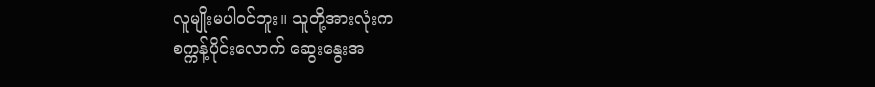လူမျိုးမပါဝင်ဘူး။ သူတို့အားလုံးက
စက္ကန့်ပိုင်းလောက် ဆွေးနွေးအ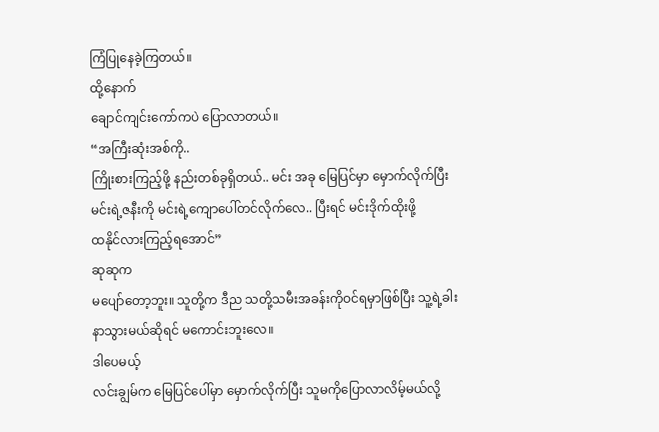ကြံပြုနေခဲ့ကြတယ်။
ထို့နောက်
ချောင်ကျင်းကော်ကပဲ ပြောလာတယ်။
“အကြီးဆုံးအစ်ကို..
ကြိုးစားကြည့်ဖို့ နည်းတစ်ခုရှိတယ်.. မင်း အခု မြေပြင်မှာ မှောက်လိုက်ပြီး
မင်းရဲ့ဇနီးကို မင်းရဲ့ကျောပေါ်တင်လိုက်လေ.. ပြီးရင် မင်းဒိုက်ထိုးဖို့
ထနိုင်လားကြည့်ရအောင်”
ဆုဆုက
မပျော်တော့ဘူး။ သူတို့က ဒီည သတို့သမီးအခန်းကိုဝင်ရမှာဖြစ်ပြီး သူ့ရဲ့ခါး
နာသွားမယ်ဆိုရင် မကောင်းဘူးလေ။
ဒါပေမယ့်
လင်းချွမ်က မြေပြင်ပေါ်မှာ မှောက်လိုက်ပြီး သူမကိုပြောလာလိမ့်မယ်လို့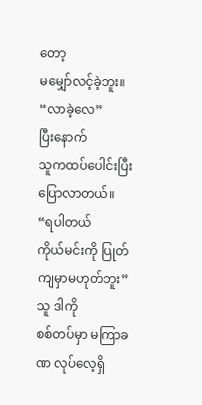တော့
မမျှော်လင့်ခဲ့ဘူး။
“လာခဲ့လေ”
ပြီးနောက်
သူကထပ်ပေါင်းပြီးပြောလာတယ်။
“ရပါတယ်
ကိုယ်မင်းကို ပြုတ်ကျမှာမဟုတ်ဘူး”
သူ ဒါကို
စစ်တပ်မှာ မကြာခဏ လုပ်လေ့ရှိ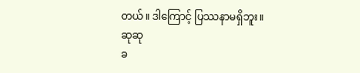တယ်။ ဒါကြောင့် ပြဿနာမရှိဘူး။
ဆုဆု
ခ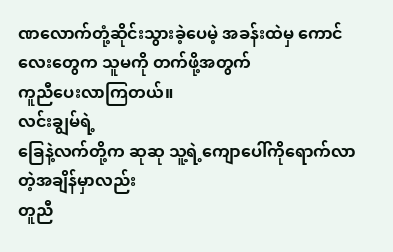ဏလောက်တုံ့ဆိုင်းသွားခဲ့ပေမဲ့ အခန်းထဲမှ ကောင်လေးတွေက သူမကို တက်ဖို့အတွက်
ကူညီပေးလာကြတယ်။
လင်းချွမ်ရဲ့
ခြေနဲ့လက်တို့က ဆုဆု သူ့ရဲ့ကျောပေါ်ကိုရောက်လာတဲ့အချိန်မှာလည်း
တူညီ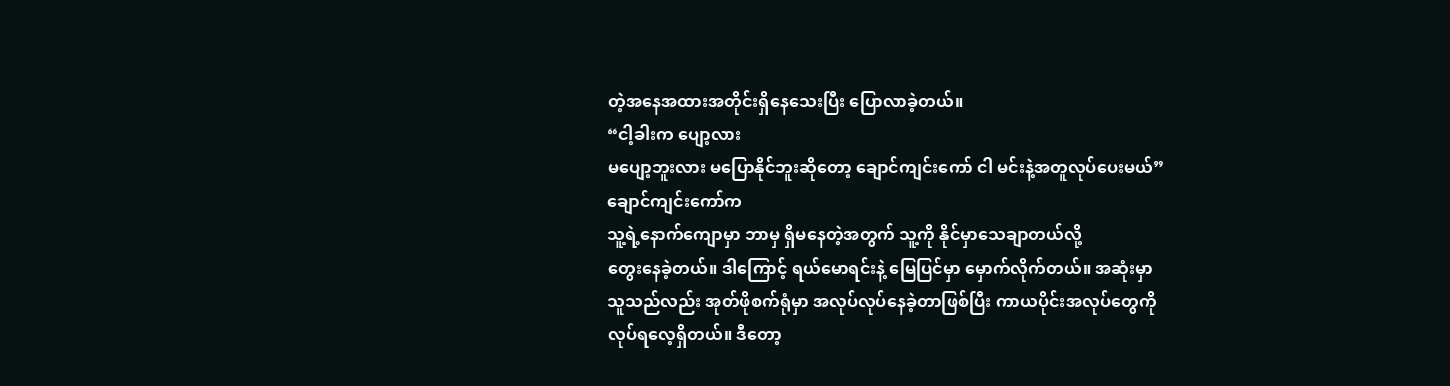တဲ့အနေအထားအတိုင်းရှိနေသေးပြီး ပြောလာခဲ့တယ်။
“ငါ့ခါးက ပျော့လား
မပျော့ဘူးလား မပြောနိုင်ဘူးဆိုတော့ ချောင်ကျင်းကော် ငါ မင်းနဲ့အတူလုပ်ပေးမယ်”
ချောင်ကျင်းကော်က
သူ့ရဲ့နောက်ကျောမှာ ဘာမှ ရှိမနေတဲ့အတွက် သူ့ကို နိုင်မှာသေချာတယ်လို့
တွေးနေခဲ့တယ်။ ဒါကြောင့် ရယ်မောရင်းနဲ့ မြေပြင်မှာ မှောက်လိုက်တယ်။ အဆုံးမှာ
သူသည်လည်း အုတ်ဖိုစက်ရုံမှာ အလုပ်လုပ်နေခဲ့တာဖြစ်ပြီး ကာယပိုင်းအလုပ်တွေကို
လုပ်ရလေ့ရှိတယ်။ ဒီတော့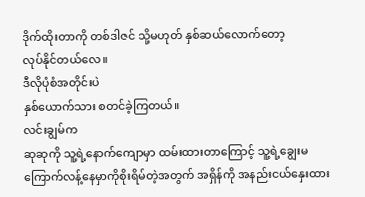ဒိုက်ထိုးတာကို တစ်ဒါဇင် သို့မဟုတ် နှစ်ဆယ်လောက်တော့
လုပ်နိုင်တယ်လေ။
ဒီလိုပုံစံအတိုင်းပဲ
နှစ်ယောက်သား စတင်ခဲ့ကြတယ်။
လင်းချွမ်က
ဆုဆုကို သူ့ရဲ့နောက်ကျောမှာ ထမ်းထားတာကြောင့် သူ့ရဲ့ချွေးမ
ကြောက်လန့်နေမှာကိုစိုးရိမ်တဲ့အတွက် အရှိန်ကို အနည်းငယ်နှေးထား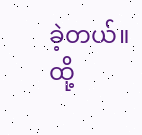ခဲ့တယ်။ ထို့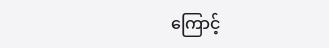ကြောင့်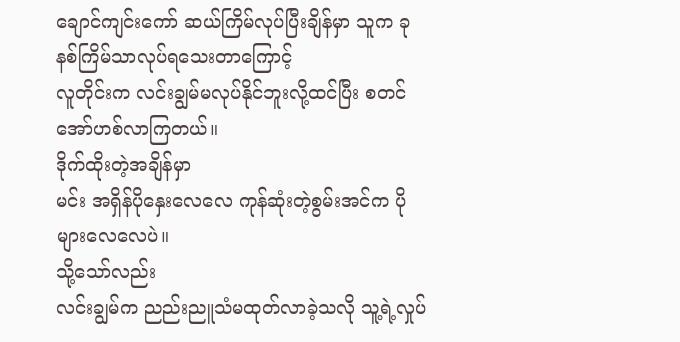ချောင်ကျင်းကော် ဆယ်ကြိမ်လုပ်ပြီးချိန်မှာ သူက ခုနစ်ကြိမ်သာလုပ်ရသေးတာကြောင့်
လူတိုင်းက လင်းချွမ်မလုပ်နိုင်ဘူးလို့ထင်ပြီး စတင်အော်ဟစ်လာကြတယ်။
ဒိုက်ထိုးတဲ့အချိန်မှာ
မင်း အရှိန်ပိုနှေးလေလေ ကုန်ဆုံးတဲ့စွမ်းအင်က ပိုများလေလေပဲ။
သို့သော်လည်း
လင်းချွမ်က ညည်းညူသံမထုတ်လာခဲ့သလို သူ့ရဲ့လှုပ်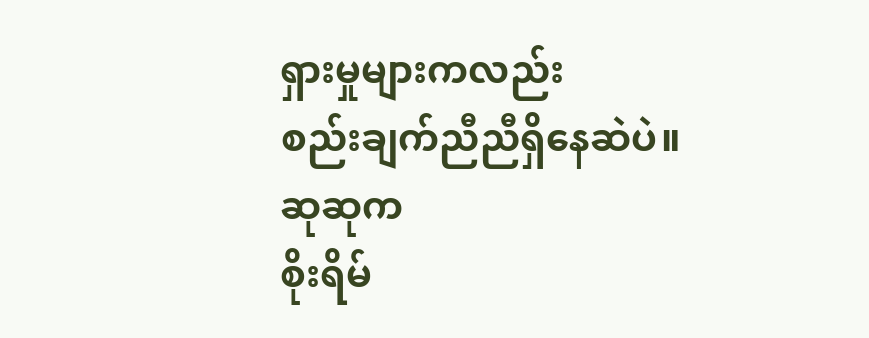ရှားမှုများကလည်း
စည်းချက်ညီညီရှိနေဆဲပဲ။
ဆုဆုက
စိုးရိမ်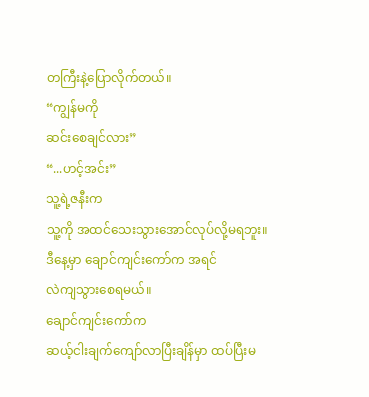တကြီးနဲ့ပြောလိုက်တယ်။
“ကျွန်မကို
ဆင်းစေချင်လား”
“...ဟင့်အင်း”
သူ့ရဲ့ဇနီးက
သူ့ကို အထင်သေးသွားအောင်လုပ်လို့မရဘူး။ ဒီနေ့မှာ ချောင်ကျင်းကော်က အရင်
လဲကျသွားစေရမယ်။
ချောင်ကျင်းကော်က
ဆယ့်ငါးချက်ကျော်လာပြီးချိန်မှာ ထပ်ပြီးမ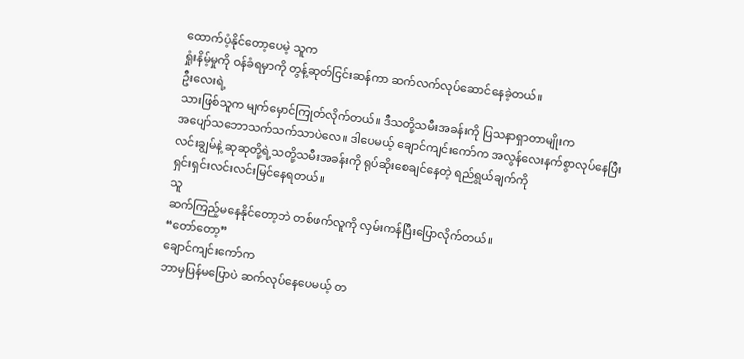ထောက်ပံ့နိုင်တော့ပေမဲ့ သူက
ရှုံးနိမ့်မှုကို ဝန်ခံရမှာကို တွန့်ဆုတ်ငြင်းဆန်ကာ ဆက်လက်လုပ်ဆောင်နေခဲ့တယ်။
ဦးလေးရဲ့
သားဖြစ်သူက မျက်မှောင်ကြုတ်လိုက်တယ်။ ဒီသတို့သမီးအခန်းကို ပြသနာရှာတာမျိုးက
အပျော်သဘောသက်သက်သာပဲလေ။ ဒါပေမယ့် ချောင်ကျင်းကော်က အလွန်လေးနက်စွာလုပ်နေပြီး
လင်းချွမ်နဲ့ ဆုဆုတို့ရဲ့သတို့သမီးအခန်းကို ရုပ်ဆိုးစေချင်နေတဲ့ ရည်ရွယ်ချက်ကို
ရှင်းရှင်းလင်းလင်းမြင်နေရတယ်။
သူ
ဆက်ကြည့်မနေနိုင်တော့ဘဲ တစ်ဖက်လူကို လှမ်းကန်ပြီးပြောလိုက်တယ်။
“တော်တော့”
ချောင်ကျင်းကော်က
ဘာမှပြန်မပြောပဲ ဆက်လုပ်နေပေမယ့် တ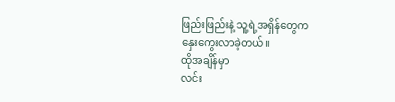ဖြည်းဖြည်းနဲ့ သူ့ရဲ့အရှိန်တွေက
နှေးကွေးလာခဲ့တယ်။
ထိုအချိန်မှာ
လင်း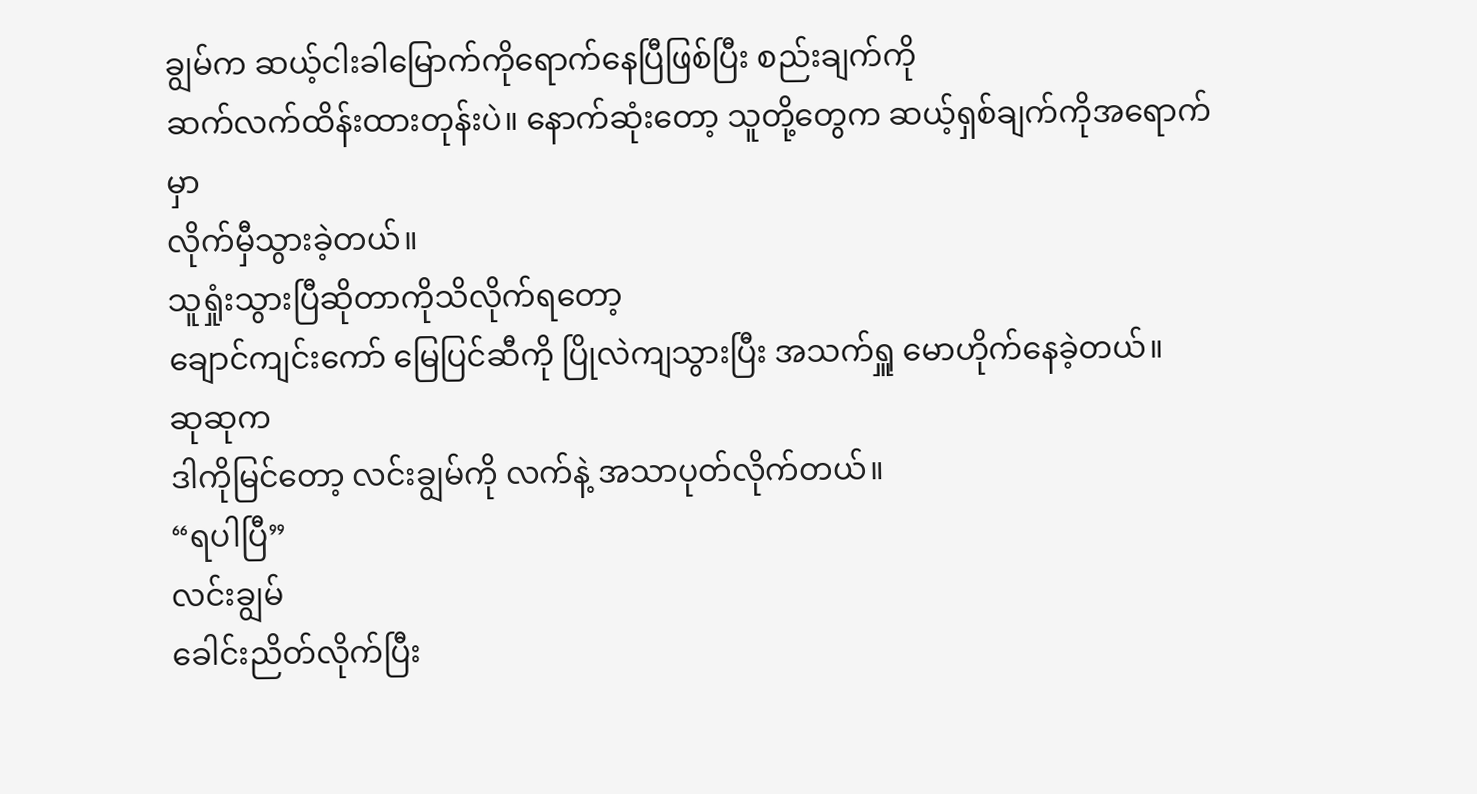ချွမ်က ဆယ့်ငါးခါမြောက်ကိုရောက်နေပြီဖြစ်ပြီး စည်းချက်ကို
ဆက်လက်ထိန်းထားတုန်းပဲ။ နောက်ဆုံးတော့ သူတို့တွေက ဆယ့်ရှစ်ချက်ကိုအရောက်မှာ
လိုက်မှီသွားခဲ့တယ်။
သူရှုံးသွားပြီဆိုတာကိုသိလိုက်ရတော့
ချောင်ကျင်းကော် မြေပြင်ဆီကို ပြိုလဲကျသွားပြီး အသက်ရှူ မောဟိုက်နေခဲ့တယ်။
ဆုဆုက
ဒါကိုမြင်တော့ လင်းချွမ်ကို လက်နဲ့ အသာပုတ်လိုက်တယ်။
“ရပါပြီ”
လင်းချွမ်
ခေါင်းညိတ်လိုက်ပြီး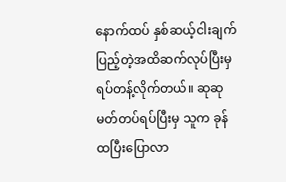နောက်ထပ် နှစ်ဆယ့်ငါးချက်ပြည့်တဲ့အထိဆက်လုပ်ပြီးမှ
ရပ်တန့်လိုက်တယ်။ ဆုဆု မတ်တပ်ရပ်ပြီးမှ သူက ခုန်ထပြီးပြောလာ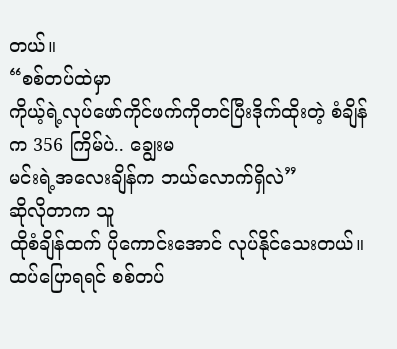တယ်။
“စစ်တပ်ထဲမှာ
ကိုယ့်ရဲ့လုပ်ဖော်ကိုင်ဖက်ကိုတင်ပြီးဒိုက်ထိုးတဲ့ စံချိန်က 356 ကြိမ်ပဲ.. ချွေးမ
မင်းရဲ့အလေးချိန်က ဘယ်လောက်ရှိလဲ”
ဆိုလိုတာက သူ
ထိုစံချိန်ထက် ပိုကောင်းအောင် လုပ်နိုင်သေးတယ်။ ထပ်ပြောရရင် စစ်တပ်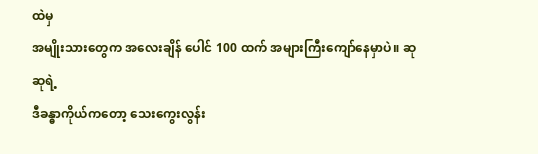ထဲမှ
အမျိုးသားတွေက အလေးချိန် ပေါင် 100 ထက် အများကြီးကျော်နေမှာပဲ။ ဆုဆုရဲ့
ဒီခန္ဓာကိုယ်ကတော့ သေးကွေးလွန်း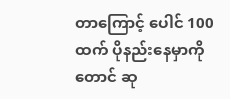တာကြောင့် ပေါင် 100 ထက် ပိုနည်းနေမှာကိုတောင် ဆု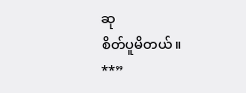ဆု
စိတ်ပူမိတယ်။
**”